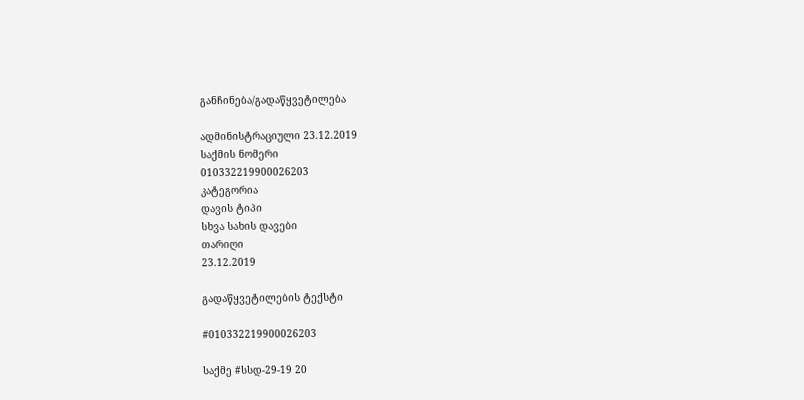განჩინება/გადაწყვეტილება

ადმინისტრაციული 23.12.2019
საქმის ნომერი
010332219900026203
კატეგორია
დავის ტიპი
სხვა სახის დავები
თარიღი
23.12.2019

გადაწყვეტილების ტექსტი

#010332219900026203

საქმე #სსდ-29-19 20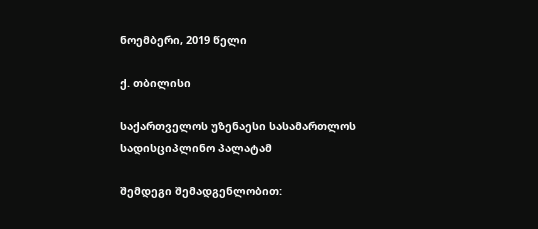ნოემბერი, 2019 წელი

ქ. თბილისი

საქართველოს უზენაესი სასამართლოს სადისციპლინო პალატამ

შემდეგი შემადგენლობით: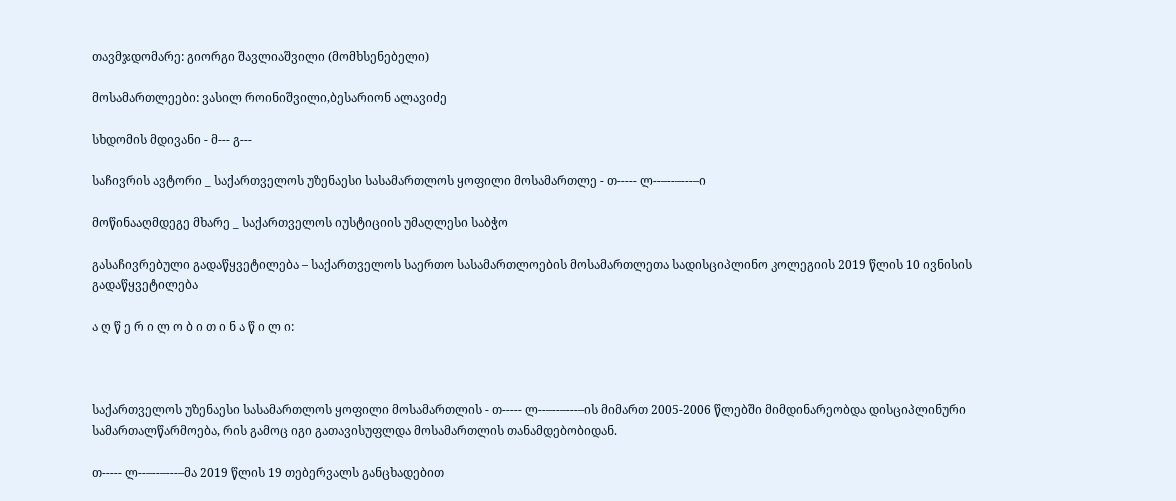თავმჯდომარე: გიორგი შავლიაშვილი (მომხსენებელი)

მოსამართლეები: ვასილ როინიშვილი,ბესარიონ ალავიძე

სხდომის მდივანი - მ--- გ---

საჩივრის ავტორი _ საქართველოს უზენაესი სასამართლოს ყოფილი მოსამართლე - თ----- ლ--–--–---–ი

მოწინააღმდეგე მხარე _ საქართველოს იუსტიციის უმაღლესი საბჭო

გასაჩივრებული გადაწყვეტილება – საქართველოს საერთო სასამართლოების მოსამართლეთა სადისციპლინო კოლეგიის 2019 წლის 10 ივნისის გადაწყვეტილება

ა ღ წ ე რ ი ლ ო ბ ი თ ი ნ ა წ ი ლ ი:



საქართველოს უზენაესი სასამართლოს ყოფილი მოსამართლის - თ----- ლ--–--–---–ის მიმართ 2005-2006 წლებში მიმდინარეობდა დისციპლინური სამართალწარმოება, რის გამოც იგი გათავისუფლდა მოსამართლის თანამდებობიდან.

თ----- ლ--–--–---–მა 2019 წლის 19 თებერვალს განცხადებით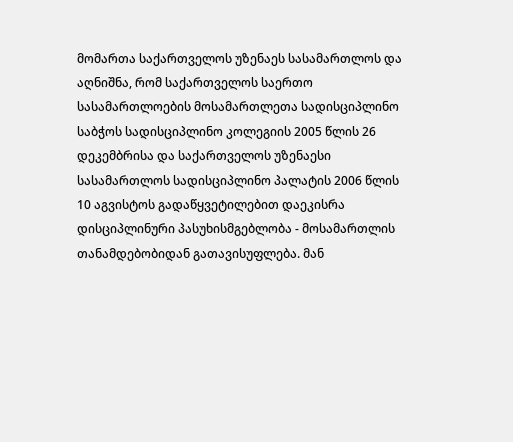მომართა საქართველოს უზენაეს სასამართლოს და აღნიშნა, რომ საქართველოს საერთო სასამართლოების მოსამართლეთა სადისციპლინო საბჭოს სადისციპლინო კოლეგიის 2005 წლის 26 დეკემბრისა და საქართველოს უზენაესი სასამართლოს სადისციპლინო პალატის 2006 წლის 10 აგვისტოს გადაწყვეტილებით დაეკისრა დისციპლინური პასუხისმგებლობა - მოსამართლის თანამდებობიდან გათავისუფლება. მან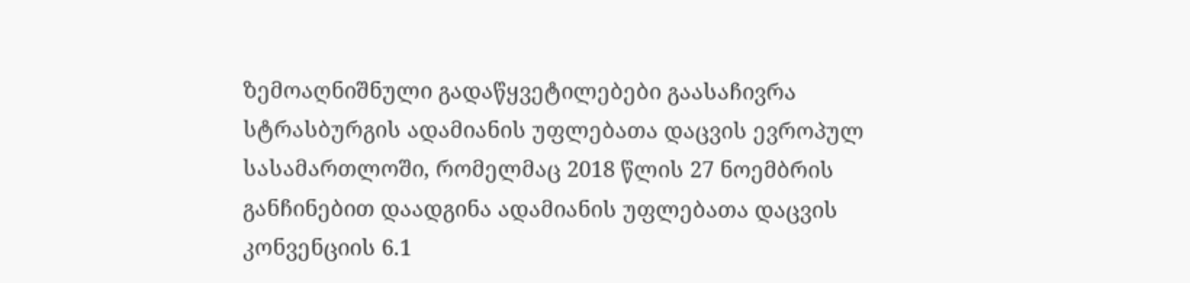ზემოაღნიშნული გადაწყვეტილებები გაასაჩივრა სტრასბურგის ადამიანის უფლებათა დაცვის ევროპულ სასამართლოში, რომელმაც 2018 წლის 27 ნოემბრის განჩინებით დაადგინა ადამიანის უფლებათა დაცვის კონვენციის 6.1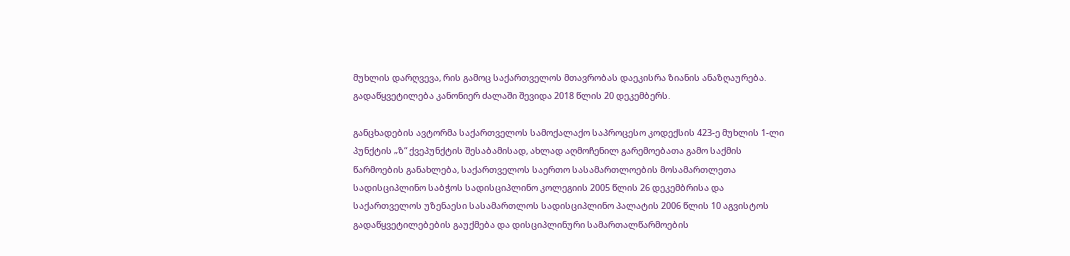მუხლის დარღვევა, რის გამოც საქართველოს მთავრობას დაეკისრა ზიანის ანაზღაურება. გადაწყვეტილება კანონიერ ძალაში შევიდა 2018 წლის 20 დეკემბერს.

განცხადების ავტორმა საქართველოს სამოქალაქო საპროცესო კოდექსის 423-ე მუხლის 1-ლი პუნქტის „ზ“ ქვეპუნქტის შესაბამისად, ახლად აღმოჩენილ გარემოებათა გამო საქმის წარმოების განახლება, საქართველოს საერთო სასამართლოების მოსამართლეთა სადისციპლინო საბჭოს სადისციპლინო კოლეგიის 2005 წლის 26 დეკემბრისა და საქართველოს უზენაესი სასამართლოს სადისციპლინო პალატის 2006 წლის 10 აგვისტოს გადაწყვეტილებების გაუქმება და დისციპლინური სამართალწარმოების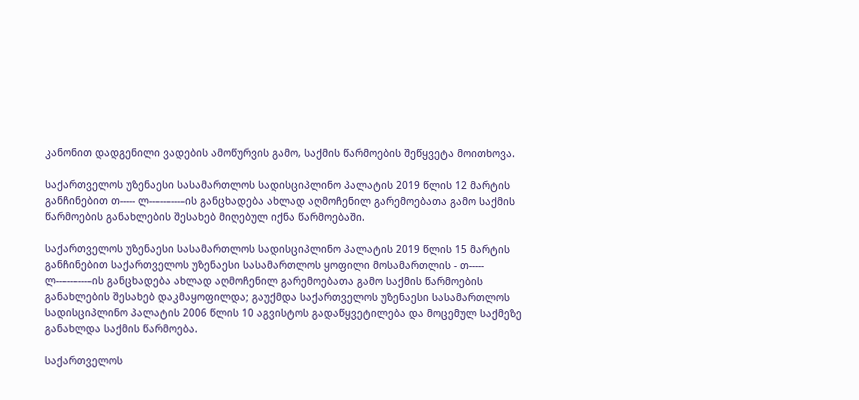კანონით დადგენილი ვადების ამოწურვის გამო, საქმის წარმოების შეწყვეტა მოითხოვა.

საქართველოს უზენაესი სასამართლოს სადისციპლინო პალატის 2019 წლის 12 მარტის განჩინებით თ----- ლ--–--–---–ის განცხადება ახლად აღმოჩენილ გარემოებათა გამო საქმის წარმოების განახლების შესახებ მიღებულ იქნა წარმოებაში.

საქართველოს უზენაესი სასამართლოს სადისციპლინო პალატის 2019 წლის 15 მარტის განჩინებით საქართველოს უზენაესი სასამართლოს ყოფილი მოსამართლის - თ----- ლ--–--–---–ის განცხადება ახლად აღმოჩენილ გარემოებათა გამო საქმის წარმოების განახლების შესახებ დაკმაყოფილდა; გაუქმდა საქართველოს უზენაესი სასამართლოს სადისციპლინო პალატის 2006 წლის 10 აგვისტოს გადაწყვეტილება და მოცემულ საქმეზე განახლდა საქმის წარმოება.

საქართველოს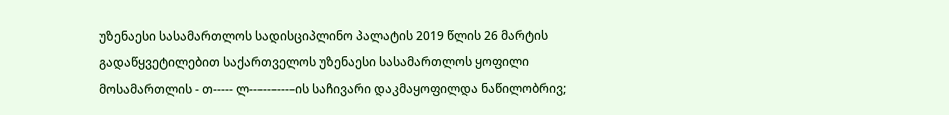უზენაესი სასამართლოს სადისციპლინო პალატის 2019 წლის 26 მარტის გადაწყვეტილებით საქართველოს უზენაესი სასამართლოს ყოფილი მოსამართლის - თ----- ლ--–--–---–ის საჩივარი დაკმაყოფილდა ნაწილობრივ;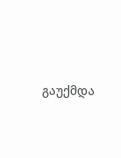გაუქმდა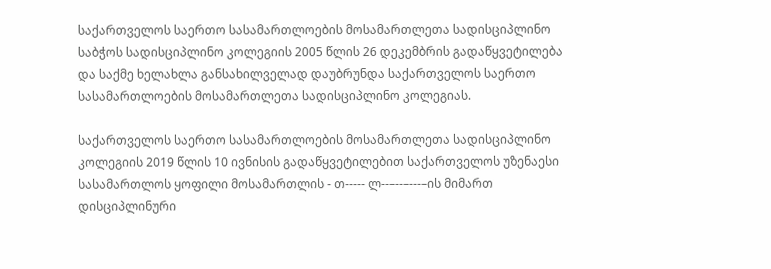საქართველოს საერთო სასამართლოების მოსამართლეთა სადისციპლინო საბჭოს სადისციპლინო კოლეგიის 2005 წლის 26 დეკემბრის გადაწყვეტილება და საქმე ხელახლა განსახილველად დაუბრუნდა საქართველოს საერთო სასამართლოების მოსამართლეთა სადისციპლინო კოლეგიას.

საქართველოს საერთო სასამართლოების მოსამართლეთა სადისციპლინო კოლეგიის 2019 წლის 10 ივნისის გადაწყვეტილებით საქართველოს უზენაესი სასამართლოს ყოფილი მოსამართლის - თ----- ლ--–--–---–ის მიმართ დისციპლინური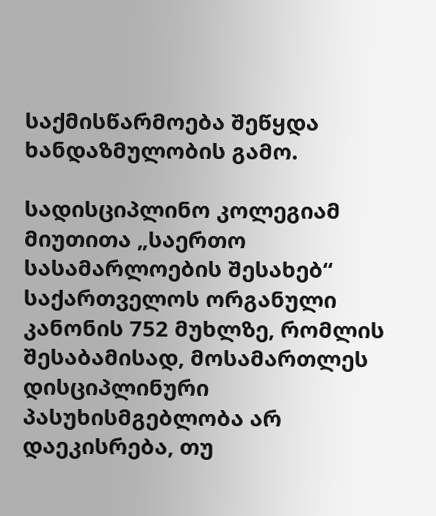საქმისწარმოება შეწყდა ხანდაზმულობის გამო.

სადისციპლინო კოლეგიამ მიუთითა „საერთო სასამარლოების შესახებ“ საქართველოს ორგანული კანონის 752 მუხლზე, რომლის შესაბამისად, მოსამართლეს დისციპლინური პასუხისმგებლობა არ დაეკისრება, თუ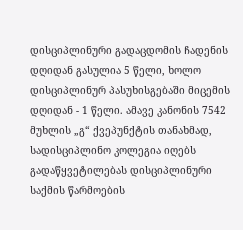დისციპლინური გადაცდომის ჩადენის დღიდან გასულია 5 წელი, ხოლო დისციპლინურ პასუხისგებაში მიცემის დღიდან - 1 წელი. ამავე კანონის 7542 მუხლის „გ“ ქვეპუნქტის თანახმად, სადისციპლინო კოლეგია იღებს გადაწყვეტილებას დისციპლინური საქმის წარმოების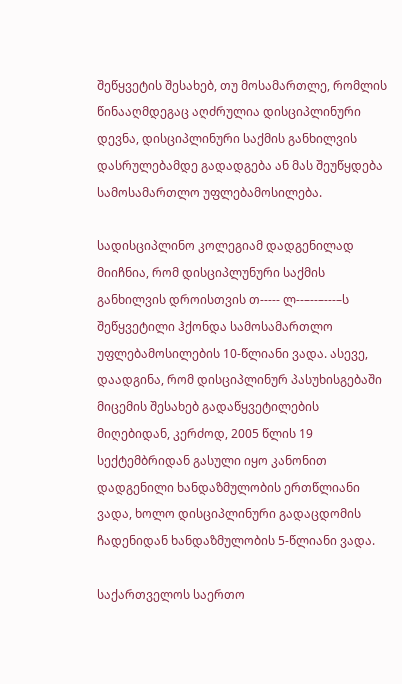შეწყვეტის შესახებ, თუ მოსამართლე, რომლის წინააღმდეგაც აღძრულია დისციპლინური დევნა, დისციპლინური საქმის განხილვის დასრულებამდე გადადგება ან მას შეუწყდება სამოსამართლო უფლებამოსილება.

სადისციპლინო კოლეგიამ დადგენილად მიიჩნია, რომ დისციპლუნური საქმის განხილვის დროისთვის თ----- ლ--–--–---–ს შეწყვეტილი ჰქონდა სამოსამართლო უფლებამოსილების 10-წლიანი ვადა. ასევე, დაადგინა, რომ დისციპლინურ პასუხისგებაში მიცემის შესახებ გადაწყვეტილების მიღებიდან, კერძოდ, 2005 წლის 19 სექტემბრიდან გასული იყო კანონით დადგენილი ხანდაზმულობის ერთწლიანი ვადა, ხოლო დისციპლინური გადაცდომის ჩადენიდან ხანდაზმულობის 5-წლიანი ვადა.

საქართველოს საერთო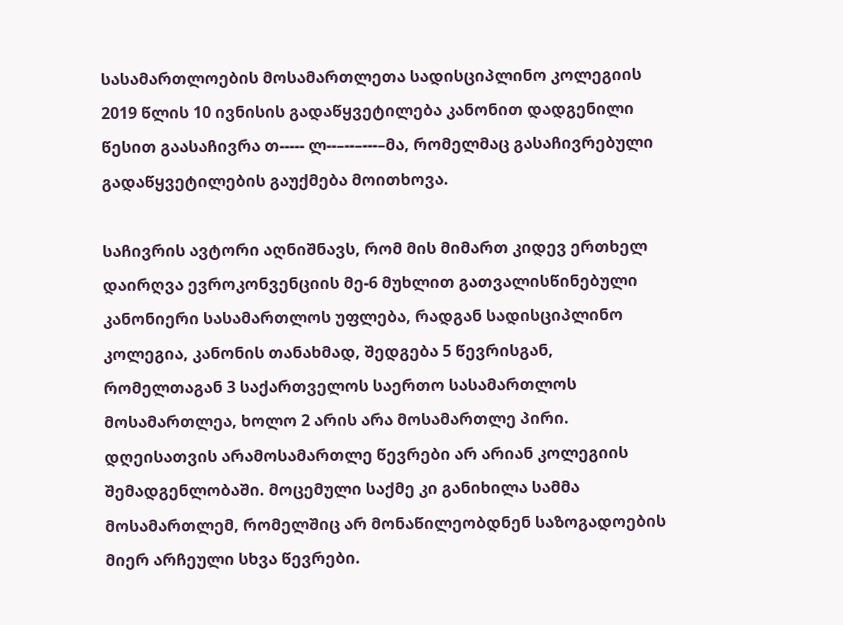სასამართლოების მოსამართლეთა სადისციპლინო კოლეგიის 2019 წლის 10 ივნისის გადაწყვეტილება კანონით დადგენილი წესით გაასაჩივრა თ----- ლ--–--–---–მა, რომელმაც გასაჩივრებული გადაწყვეტილების გაუქმება მოითხოვა.

საჩივრის ავტორი აღნიშნავს, რომ მის მიმართ კიდევ ერთხელ დაირღვა ევროკონვენციის მე-6 მუხლით გათვალისწინებული კანონიერი სასამართლოს უფლება, რადგან სადისციპლინო კოლეგია, კანონის თანახმად, შედგება 5 წევრისგან, რომელთაგან 3 საქართველოს საერთო სასამართლოს მოსამართლეა, ხოლო 2 არის არა მოსამართლე პირი. დღეისათვის არამოსამართლე წევრები არ არიან კოლეგიის შემადგენლობაში. მოცემული საქმე კი განიხილა სამმა მოსამართლემ, რომელშიც არ მონაწილეობდნენ საზოგადოების მიერ არჩეული სხვა წევრები.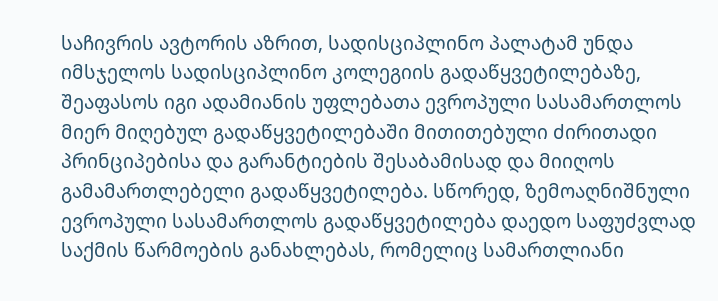საჩივრის ავტორის აზრით, სადისციპლინო პალატამ უნდა იმსჯელოს სადისციპლინო კოლეგიის გადაწყვეტილებაზე, შეაფასოს იგი ადამიანის უფლებათა ევროპული სასამართლოს მიერ მიღებულ გადაწყვეტილებაში მითითებული ძირითადი პრინციპებისა და გარანტიების შესაბამისად და მიიღოს გამამართლებელი გადაწყვეტილება. სწორედ, ზემოაღნიშნული ევროპული სასამართლოს გადაწყვეტილება დაედო საფუძვლად საქმის წარმოების განახლებას, რომელიც სამართლიანი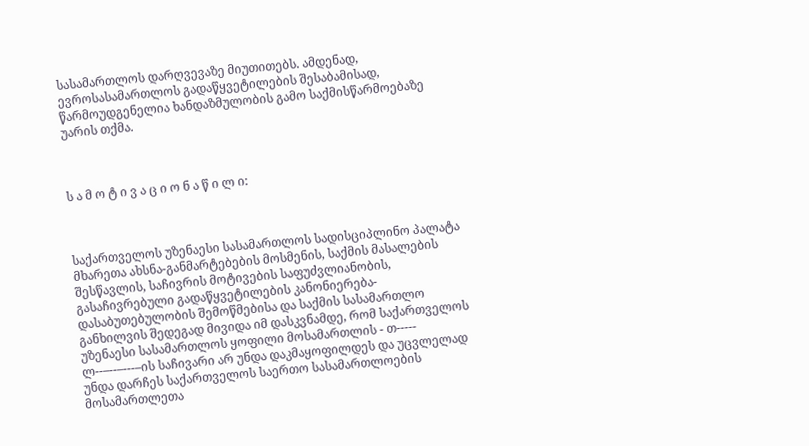სასამართლოს დარღვევაზე მიუთითებს. ამდენად, ევროსასამართლოს გადაწყვეტილების შესაბამისად, წარმოუდგენელია ხანდაზმულობის გამო საქმისწარმოებაზე უარის თქმა.



ს ა მ ო ტ ი ვ ა ც ი ო ნ ა წ ი ლ ი:



საქართველოს უზენაესი სასამართლოს სადისციპლინო პალატა მხარეთა ახსნა-განმარტებების მოსმენის, საქმის მასალების შესწავლის, საჩივრის მოტივების საფუძვლიანობის, გასაჩივრებული გადაწყვეტილების კანონიერება-დასაბუთებულობის შემოწმებისა და საქმის სასამართლო განხილვის შედეგად მივიდა იმ დასკვნამდე, რომ საქართველოს უზენაესი სასამართლოს ყოფილი მოსამართლის - თ----- ლ--–--–---–ის საჩივარი არ უნდა დაკმაყოფილდეს და უცვლელად უნდა დარჩეს საქართველოს საერთო სასამართლოების მოსამართლეთა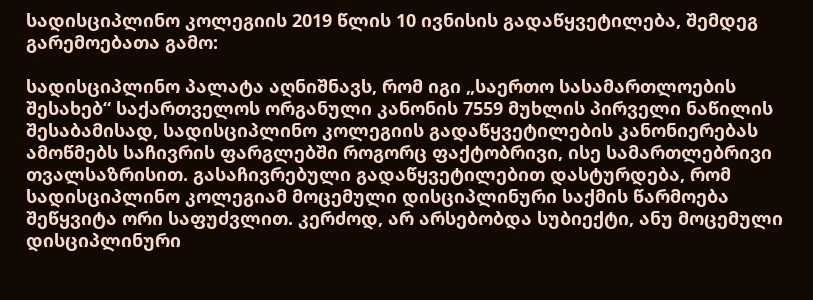სადისციპლინო კოლეგიის 2019 წლის 10 ივნისის გადაწყვეტილება, შემდეგ გარემოებათა გამო:

სადისციპლინო პალატა აღნიშნავს, რომ იგი „საერთო სასამართლოების შესახებ“ საქართველოს ორგანული კანონის 7559 მუხლის პირველი ნაწილის შესაბამისად, სადისციპლინო კოლეგიის გადაწყვეტილების კანონიერებას ამოწმებს საჩივრის ფარგლებში როგორც ფაქტობრივი, ისე სამართლებრივი თვალსაზრისით. გასაჩივრებული გადაწყვეტილებით დასტურდება, რომ სადისციპლინო კოლეგიამ მოცემული დისციპლინური საქმის წარმოება შეწყვიტა ორი საფუძვლით. კერძოდ, არ არსებობდა სუბიექტი, ანუ მოცემული დისციპლინური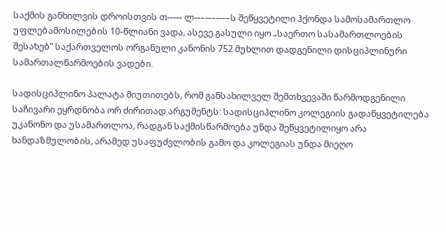საქმის განხილვის დროისთვის თ----- ლ--–--–---–ს შეწყვეტილი ჰქონდა სამოსამართლო უფლებამოსილების 10-წლიანი ვადა, ასევე გასული იყო „საერთო სასამართლოების შესახებ“ საქართველოს ორგანული კანონის 752 მუხლით დადგენილი დისციპლინური სამართალწარმოების ვადები.

სადისციპლინო პალატა მიუთითებს, რომ განსახილველ შემთხვევაში წარმოდგენილი საჩივარი ეყრდნობა ორ ძირითად არგუმენტს: სადისციპლინო კოლეგიის გადაწყვეტილება უკანონო და უსამართლოა, რადგან საქმისწარმოება უნდა შეწყვეტილიყო არა ხანდაზმულობის, არამედ უსაფუძვლობის გამო და კოლეგიას უნდა მიეღო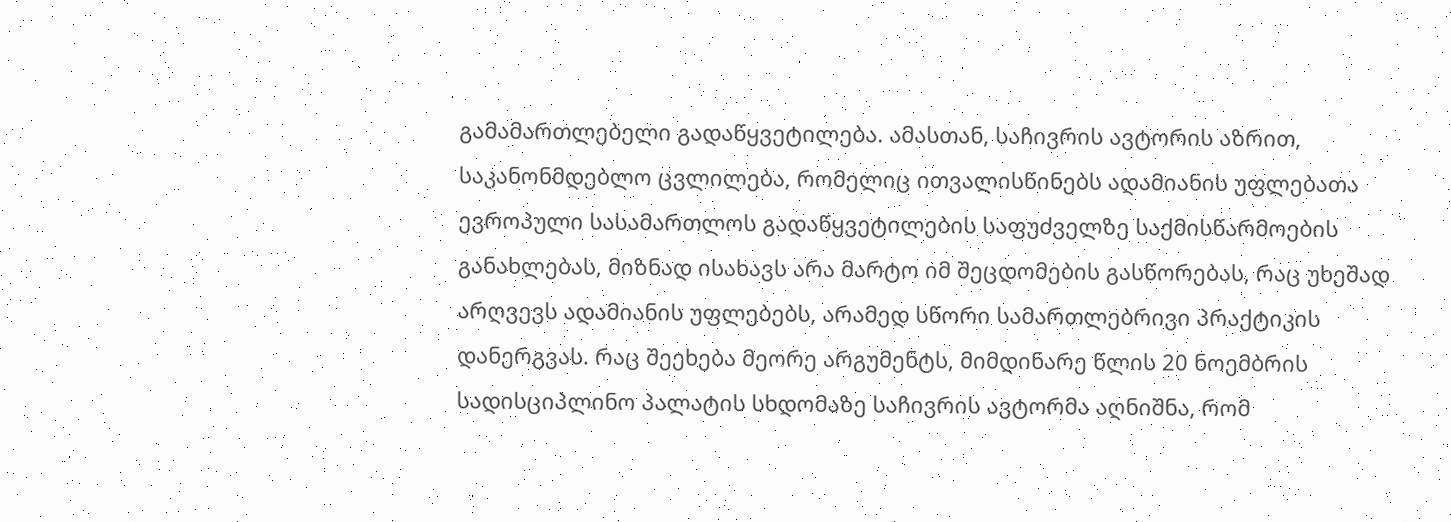გამამართლებელი გადაწყვეტილება. ამასთან, საჩივრის ავტორის აზრით, საკანონმდებლო ცვლილება, რომელიც ითვალისწინებს ადამიანის უფლებათა ევროპული სასამართლოს გადაწყვეტილების საფუძველზე საქმისწარმოების განახლებას, მიზნად ისახავს არა მარტო იმ შეცდომების გასწორებას, რაც უხეშად არღვევს ადამიანის უფლებებს, არამედ სწორი სამართლებრივი პრაქტიკის დანერგვას. რაც შეეხება მეორე არგუმენტს, მიმდინარე წლის 20 ნოემბრის სადისციპლინო პალატის სხდომაზე საჩივრის ავტორმა აღნიშნა, რომ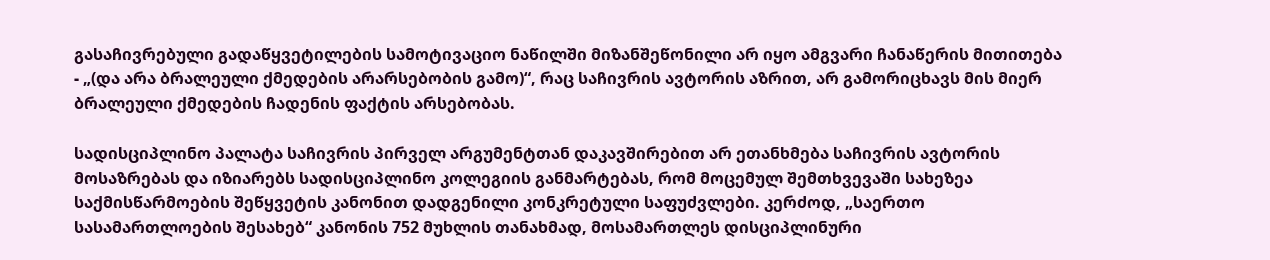გასაჩივრებული გადაწყვეტილების სამოტივაციო ნაწილში მიზანშეწონილი არ იყო ამგვარი ჩანაწერის მითითება - „(და არა ბრალეული ქმედების არარსებობის გამო)“, რაც საჩივრის ავტორის აზრით, არ გამორიცხავს მის მიერ ბრალეული ქმედების ჩადენის ფაქტის არსებობას.

სადისციპლინო პალატა საჩივრის პირველ არგუმენტთან დაკავშირებით არ ეთანხმება საჩივრის ავტორის მოსაზრებას და იზიარებს სადისციპლინო კოლეგიის განმარტებას, რომ მოცემულ შემთხვევაში სახეზეა საქმისწარმოების შეწყვეტის კანონით დადგენილი კონკრეტული საფუძვლები. კერძოდ, „საერთო სასამართლოების შესახებ“ კანონის 752 მუხლის თანახმად, მოსამართლეს დისციპლინური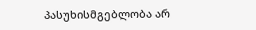პასუხისმგებლობა არ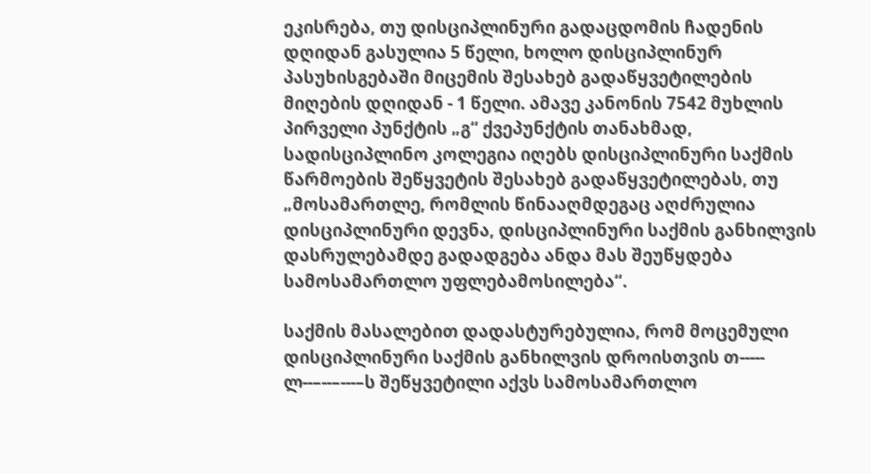ეკისრება, თუ დისციპლინური გადაცდომის ჩადენის დღიდან გასულია 5 წელი, ხოლო დისციპლინურ პასუხისგებაში მიცემის შესახებ გადაწყვეტილების მიღების დღიდან - 1 წელი. ამავე კანონის 7542 მუხლის პირველი პუნქტის „გ“ ქვეპუნქტის თანახმად, სადისციპლინო კოლეგია იღებს დისციპლინური საქმის წარმოების შეწყვეტის შესახებ გადაწყვეტილებას, თუ „მოსამართლე, რომლის წინააღმდეგაც აღძრულია დისციპლინური დევნა, დისციპლინური საქმის განხილვის დასრულებამდე გადადგება ანდა მას შეუწყდება სამოსამართლო უფლებამოსილება“.

საქმის მასალებით დადასტურებულია, რომ მოცემული დისციპლინური საქმის განხილვის დროისთვის თ----- ლ--–--–---–ს შეწყვეტილი აქვს სამოსამართლო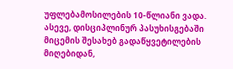უფლებამოსილების 10-წლიანი ვადა. ასევე, დისციპლინურ პასუხისგებაში მიცემის შესახებ გადაწყვეტილების მიღებიდან,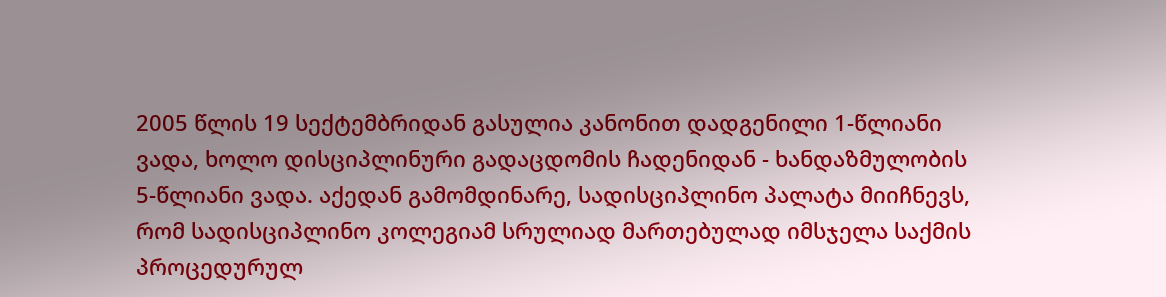2005 წლის 19 სექტემბრიდან გასულია კანონით დადგენილი 1-წლიანი ვადა, ხოლო დისციპლინური გადაცდომის ჩადენიდან - ხანდაზმულობის 5-წლიანი ვადა. აქედან გამომდინარე, სადისციპლინო პალატა მიიჩნევს, რომ სადისციპლინო კოლეგიამ სრულიად მართებულად იმსჯელა საქმის პროცედურულ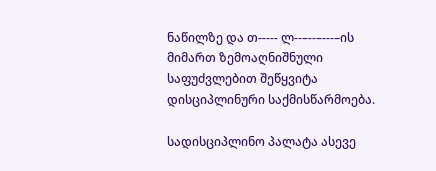ნაწილზე და თ----- ლ--–--–---–ის მიმართ ზემოაღნიშნული საფუძვლებით შეწყვიტა დისციპლინური საქმისწარმოება.

სადისციპლინო პალატა ასევე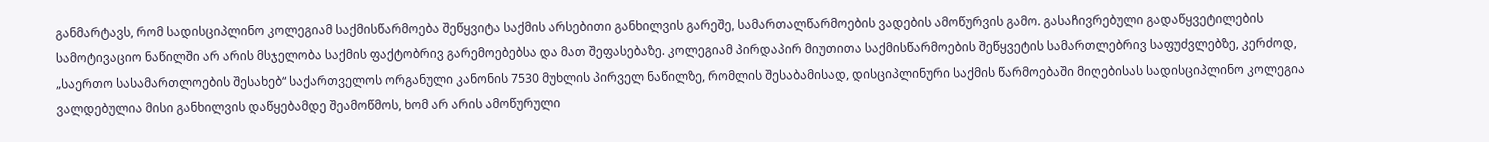განმარტავს, რომ სადისციპლინო კოლეგიამ საქმისწარმოება შეწყვიტა საქმის არსებითი განხილვის გარეშე, სამართალწარმოების ვადების ამოწურვის გამო. გასაჩივრებული გადაწყვეტილების სამოტივაციო ნაწილში არ არის მსჯელობა საქმის ფაქტობრივ გარემოებებსა და მათ შეფასებაზე. კოლეგიამ პირდაპირ მიუთითა საქმისწარმოების შეწყვეტის სამართლებრივ საფუძვლებზე, კერძოდ, „საერთო სასამართლოების შესახებ“ საქართველოს ორგანული კანონის 7530 მუხლის პირველ ნაწილზე, რომლის შესაბამისად, დისციპლინური საქმის წარმოებაში მიღებისას სადისციპლინო კოლეგია ვალდებულია მისი განხილვის დაწყებამდე შეამოწმოს, ხომ არ არის ამოწურული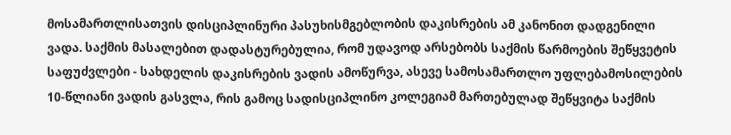მოსამართლისათვის დისციპლინური პასუხისმგებლობის დაკისრების ამ კანონით დადგენილი ვადა. საქმის მასალებით დადასტურებულია, რომ უდავოდ არსებობს საქმის წარმოების შეწყვეტის საფუძვლები - სახდელის დაკისრების ვადის ამოწურვა, ასევე სამოსამართლო უფლებამოსილების 10-წლიანი ვადის გასვლა, რის გამოც სადისციპლინო კოლეგიამ მართებულად შეწყვიტა საქმის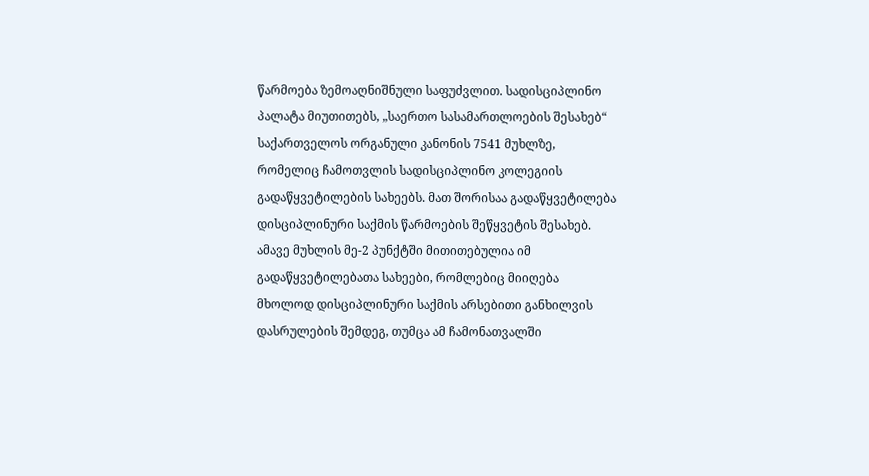წარმოება ზემოაღნიშნული საფუძვლით. სადისციპლინო პალატა მიუთითებს, „საერთო სასამართლოების შესახებ“ საქართველოს ორგანული კანონის 7541 მუხლზე, რომელიც ჩამოთვლის სადისციპლინო კოლეგიის გადაწყვეტილების სახეებს. მათ შორისაა გადაწყვეტილება დისციპლინური საქმის წარმოების შეწყვეტის შესახებ. ამავე მუხლის მე-2 პუნქტში მითითებულია იმ გადაწყვეტილებათა სახეები, რომლებიც მიიღება მხოლოდ დისციპლინური საქმის არსებითი განხილვის დასრულების შემდეგ, თუმცა ამ ჩამონათვალში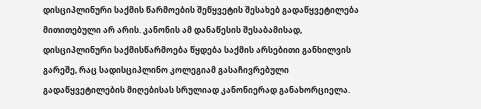დისციპლინური საქმის წარმოების შეწყვეტის შესახებ გადაწყვეტილება მითითებული არ არის. კანონის ამ დანაწესის შესაბამისად, დისციპლინური საქმისწარმოება წყდება საქმის არსებითი განხილვის გარეშე, რაც სადისციპლინო კოლეგიამ გასაჩივრებული გადაწყვეტილების მიღებისას სრულიად კანონიერად განახორციელა.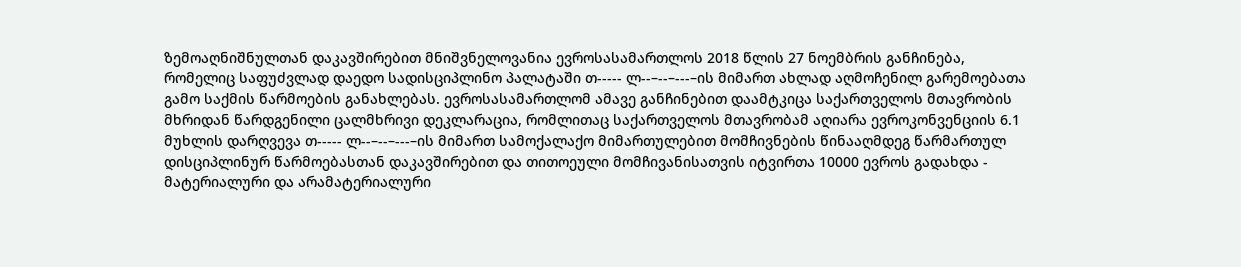ზემოაღნიშნულთან დაკავშირებით მნიშვნელოვანია ევროსასამართლოს 2018 წლის 27 ნოემბრის განჩინება, რომელიც საფუძვლად დაედო სადისციპლინო პალატაში თ----- ლ--–--–---–ის მიმართ ახლად აღმოჩენილ გარემოებათა გამო საქმის წარმოების განახლებას. ევროსასამართლომ ამავე განჩინებით დაამტკიცა საქართველოს მთავრობის მხრიდან წარდგენილი ცალმხრივი დეკლარაცია, რომლითაც საქართველოს მთავრობამ აღიარა ევროკონვენციის 6.1 მუხლის დარღვევა თ----- ლ--–--–---–ის მიმართ სამოქალაქო მიმართულებით მომჩივნების წინააღმდეგ წარმართულ დისციპლინურ წარმოებასთან დაკავშირებით და თითოეული მომჩივანისათვის იტვირთა 10000 ევროს გადახდა - მატერიალური და არამატერიალური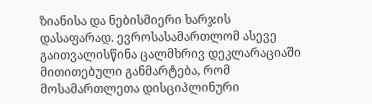ზიანისა და ნებისმიერი ხარჯის დასაფარად. ევროსასამართლომ ასევე გაითვალისწინა ცალმხრივ დეკლარაციაში მითითებული განმარტება, რომ მოსამართლეთა დისციპლინური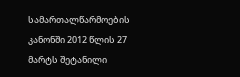სამართალწარმოების კანონში 2012 წლის 27 მარტს შეტანილი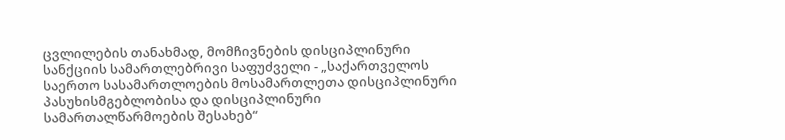ცვლილების თანახმად, მომჩივნების დისციპლინური სანქციის სამართლებრივი საფუძველი - „საქართველოს საერთო სასამართლოების მოსამართლეთა დისციპლინური პასუხისმგებლობისა და დისციპლინური სამართალწარმოების შესახებ“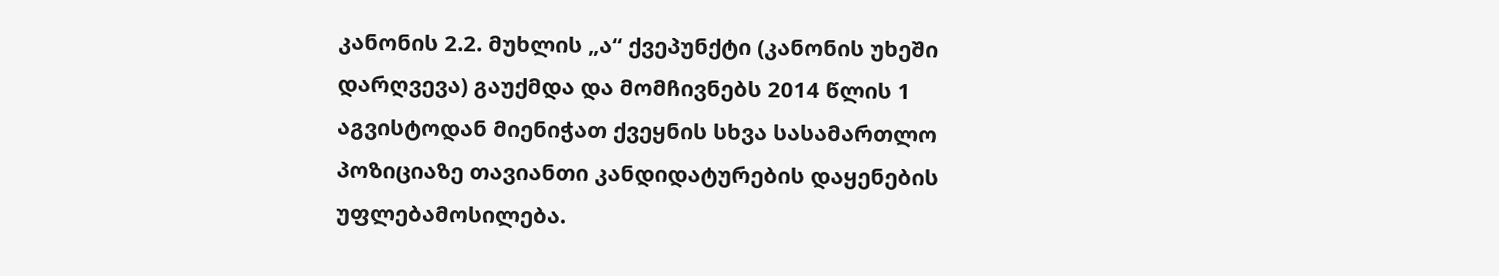კანონის 2.2. მუხლის „ა“ ქვეპუნქტი (კანონის უხეში დარღვევა) გაუქმდა და მომჩივნებს 2014 წლის 1 აგვისტოდან მიენიჭათ ქვეყნის სხვა სასამართლო პოზიციაზე თავიანთი კანდიდატურების დაყენების უფლებამოსილება.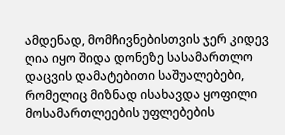ამდენად, მომჩივნებისთვის ჯერ კიდევ ღია იყო შიდა დონეზე სასამართლო დაცვის დამატებითი საშუალებები, რომელიც მიზნად ისახავდა ყოფილი მოსამართლეების უფლებების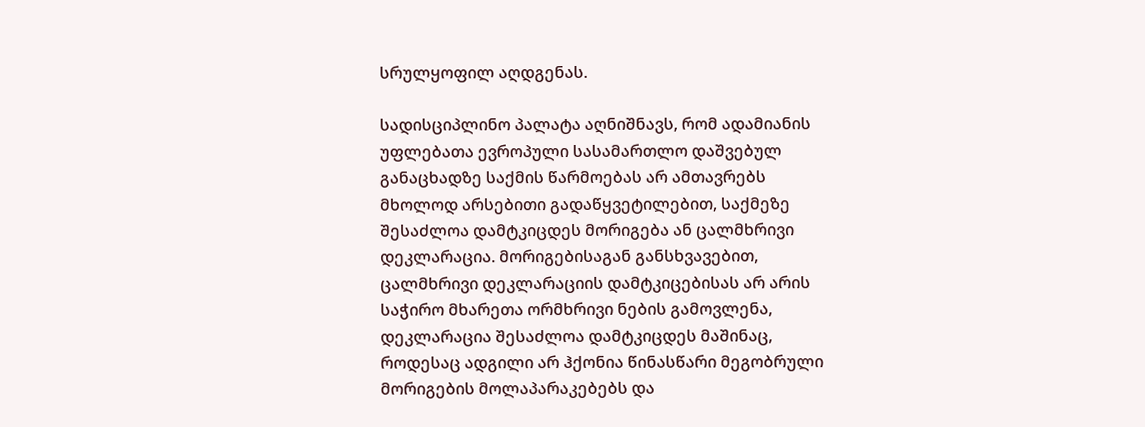სრულყოფილ აღდგენას.

სადისციპლინო პალატა აღნიშნავს, რომ ადამიანის უფლებათა ევროპული სასამართლო დაშვებულ განაცხადზე საქმის წარმოებას არ ამთავრებს მხოლოდ არსებითი გადაწყვეტილებით, საქმეზე შესაძლოა დამტკიცდეს მორიგება ან ცალმხრივი დეკლარაცია. მორიგებისაგან განსხვავებით, ცალმხრივი დეკლარაციის დამტკიცებისას არ არის საჭირო მხარეთა ორმხრივი ნების გამოვლენა, დეკლარაცია შესაძლოა დამტკიცდეს მაშინაც, როდესაც ადგილი არ ჰქონია წინასწარი მეგობრული მორიგების მოლაპარაკებებს და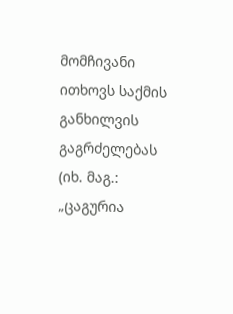მომჩივანი ითხოვს საქმის განხილვის გაგრძელებას (იხ. მაგ.: „ცაგურია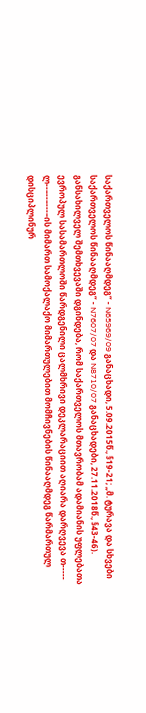საქართველოს წინააღმდეგ“ - N65969/09 განაცხადი, 5.09.2015წ., §19-21; „მ. ტურავა და სხვები საქართველოს წინააღმდეგ“ - N7607/07 და N8710/07 განაცხადები, 27.11.2018წ., §43-46). განსახილველ შემთხვევაში დგინდება, რომ საქართველოს მთავრობამ ადამიანის უფლებათა ევროპულ სასამართლოში წარდგენილი ცალმხრივი დეკლარაციით აღიარა დარღვევა თ----- ლ--–--–---–ის მიმართ სამოქალაქო მიმართულებით მომჩივნების წინააღმდეგ წარმართულ დისციპლინურ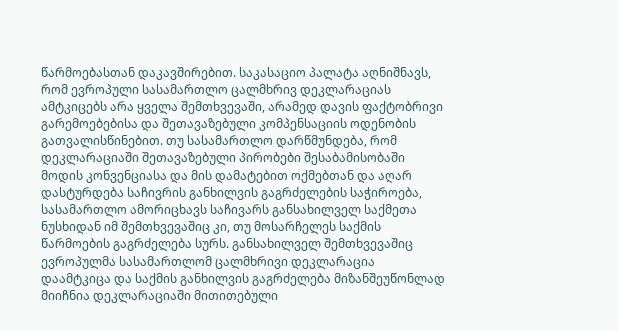წარმოებასთან დაკავშირებით. საკასაციო პალატა აღნიშნავს, რომ ევროპული სასამართლო ცალმხრივ დეკლარაციას ამტკიცებს არა ყველა შემთხვევაში, არამედ დავის ფაქტობრივი გარემოებებისა და შეთავაზებული კომპენსაციის ოდენობის გათვალისწინებით. თუ სასამართლო დარწმუნდება, რომ დეკლარაციაში შეთავაზებული პირობები შესაბამისობაში მოდის კონვენციასა და მის დამატებით ოქმებთან და აღარ დასტურდება საჩივრის განხილვის გაგრძელების საჭიროება, სასამართლო ამორიცხავს საჩივარს განსახილველ საქმეთა ნუსხიდან იმ შემთხვევაშიც კი, თუ მოსარჩელეს საქმის წარმოების გაგრძელება სურს. განსახილველ შემთხვევაშიც ევროპულმა სასამართლომ ცალმხრივი დეკლარაცია დაამტკიცა და საქმის განხილვის გაგრძელება მიზანშეუწონლად მიიჩნია დეკლარაციაში მითითებული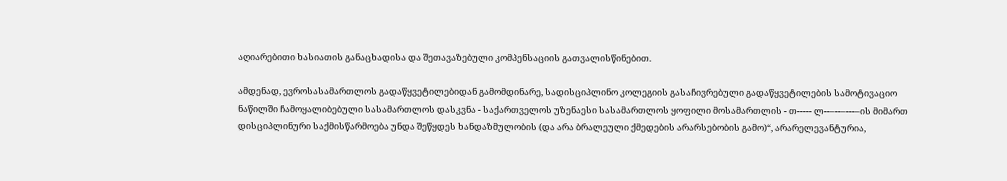აღიარებითი ხასიათის განაცხადისა და შეთავაზებული კომპენსაციის გათვალისწინებით.

ამდენად, ევროსასამართლოს გადაწყვეტილებიდან გამომდინარე, სადისციპლინო კოლეგიის გასაჩივრებული გადაწყვეტილების სამოტივაციო ნაწილში ჩამოყალიბებული სასამართლოს დასკვნა - საქართველოს უზენაესი სასამართლოს ყოფილი მოსამართლის - თ----- ლ--–--–---–ის მიმართ დისციპლინური საქმისწარმოება უნდა შეწყდეს ხანდაზმულობის (და არა ბრალეული ქმედების არარსებობის გამო)“, არარელევანტურია,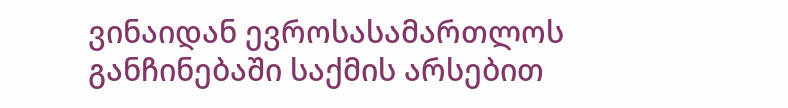ვინაიდან ევროსასამართლოს განჩინებაში საქმის არსებით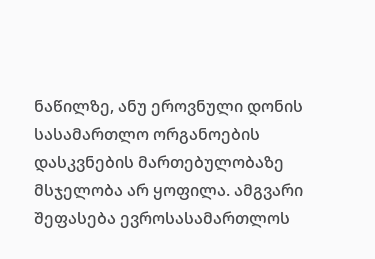ნაწილზე, ანუ ეროვნული დონის სასამართლო ორგანოების დასკვნების მართებულობაზე მსჯელობა არ ყოფილა. ამგვარი შეფასება ევროსასამართლოს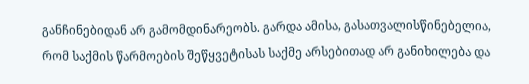განჩინებიდან არ გამომდინარეობს. გარდა ამისა, გასათვალისწინებელია, რომ საქმის წარმოების შეწყვეტისას საქმე არსებითად არ განიხილება და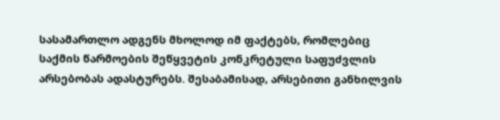სასამართლო ადგენს მხოლოდ იმ ფაქტებს, რომლებიც საქმის წარმოების შეწყვეტის კონკრეტული საფუძვლის არსებობას ადასტურებს. შესაბამისად, არსებითი განხილვის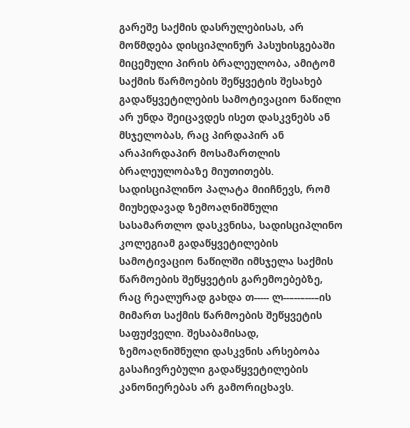გარეშე საქმის დასრულებისას, არ მოწმდება დისციპლინურ პასუხისგებაში მიცემული პირის ბრალეულობა, ამიტომ საქმის წარმოების შეწყვეტის შესახებ გადაწყვეტილების სამოტივაციო ნაწილი არ უნდა შეიცავდეს ისეთ დასკვნებს ან მსჯელობას, რაც პირდაპირ ან არაპირდაპირ მოსამართლის ბრალეულობაზე მიუთითებს. სადისციპლინო პალატა მიიჩნევს, რომ მიუხედავად ზემოაღნიშნული სასამართლო დასკვნისა, სადისციპლინო კოლეგიამ გადაწყვეტილების სამოტივაციო ნაწილში იმსჯელა საქმის წარმოების შეწყვეტის გარემოებებზე, რაც რეალურად გახდა თ----- ლ--–--–---–ის მიმართ საქმის წარმოების შეწყვეტის საფუძველი. შესაბამისად, ზემოაღნიშნული დასკვნის არსებობა გასაჩივრებული გადაწყვეტილების კანონიერებას არ გამორიცხავს.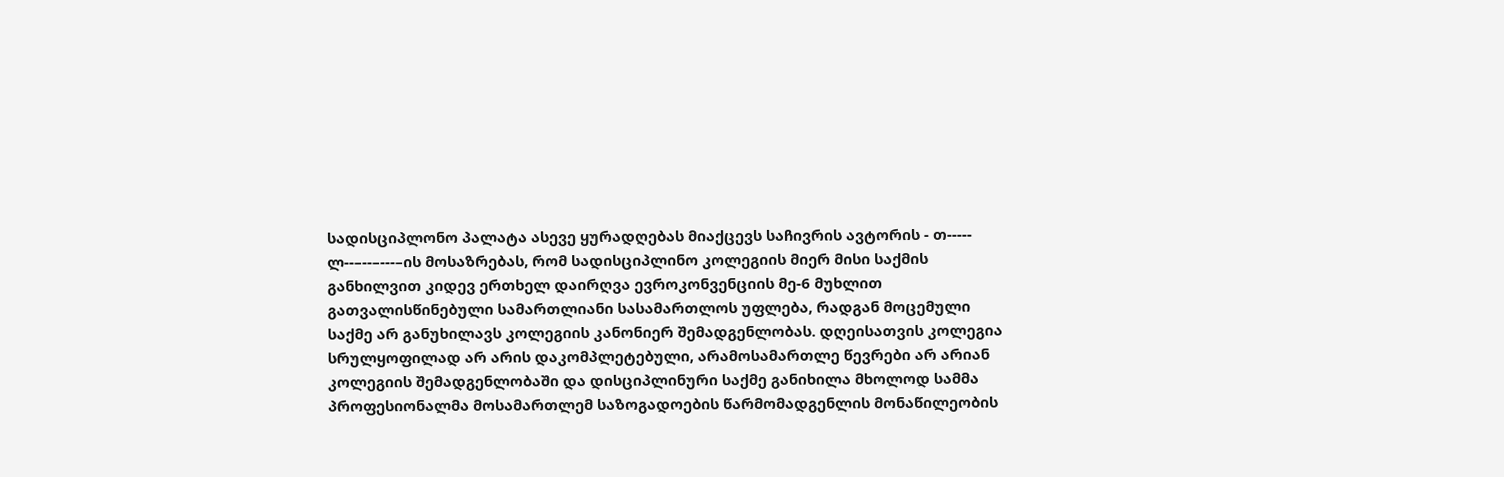სადისციპლონო პალატა ასევე ყურადღებას მიაქცევს საჩივრის ავტორის - თ----- ლ--–--–---–ის მოსაზრებას, რომ სადისციპლინო კოლეგიის მიერ მისი საქმის განხილვით კიდევ ერთხელ დაირღვა ევროკონვენციის მე-6 მუხლით გათვალისწინებული სამართლიანი სასამართლოს უფლება, რადგან მოცემული საქმე არ განუხილავს კოლეგიის კანონიერ შემადგენლობას. დღეისათვის კოლეგია სრულყოფილად არ არის დაკომპლეტებული, არამოსამართლე წევრები არ არიან კოლეგიის შემადგენლობაში და დისციპლინური საქმე განიხილა მხოლოდ სამმა პროფესიონალმა მოსამართლემ საზოგადოების წარმომადგენლის მონაწილეობის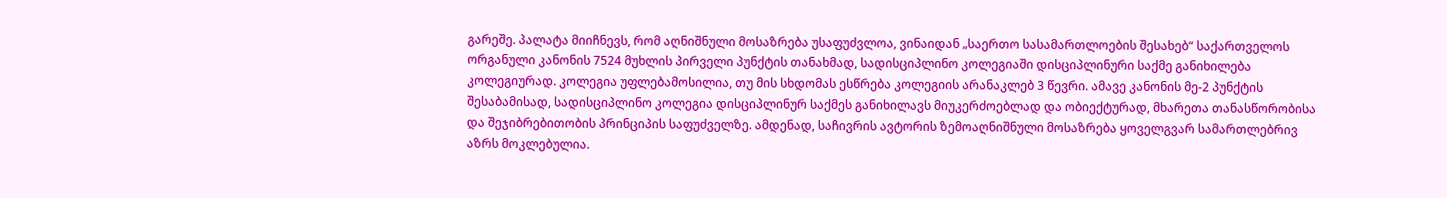გარეშე. პალატა მიიჩნევს, რომ აღნიშნული მოსაზრება უსაფუძვლოა, ვინაიდან „საერთო სასამართლოების შესახებ“ საქართველოს ორგანული კანონის 7524 მუხლის პირველი პუნქტის თანახმად, სადისციპლინო კოლეგიაში დისციპლინური საქმე განიხილება კოლეგიურად. კოლეგია უფლებამოსილია, თუ მის სხდომას ესწრება კოლეგიის არანაკლებ 3 წევრი. ამავე კანონის მე-2 პუნქტის შესაბამისად, სადისციპლინო კოლეგია დისციპლინურ საქმეს განიხილავს მიუკერძოებლად და ობიექტურად, მხარეთა თანასწორობისა და შეჯიბრებითობის პრინციპის საფუძველზე. ამდენად, საჩივრის ავტორის ზემოაღნიშნული მოსაზრება ყოველგვარ სამართლებრივ აზრს მოკლებულია.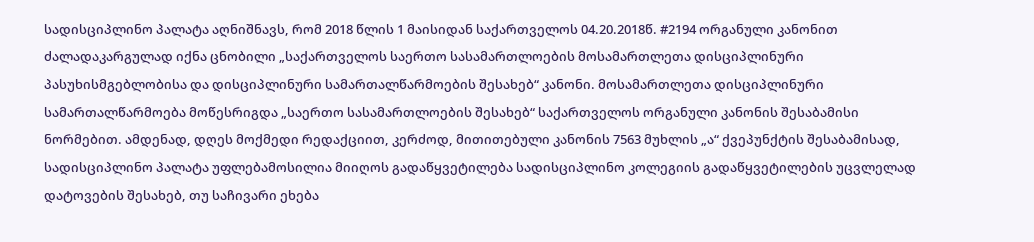სადისციპლინო პალატა აღნიშნავს, რომ 2018 წლის 1 მაისიდან საქართველოს 04.20.2018წ. #2194 ორგანული კანონით ძალადაკარგულად იქნა ცნობილი „საქართველოს საერთო სასამართლოების მოსამართლეთა დისციპლინური პასუხისმგებლობისა და დისციპლინური სამართალწარმოების შესახებ“ კანონი. მოსამართლეთა დისციპლინური სამართალწარმოება მოწესრიგდა „საერთო სასამართლოების შესახებ“ საქართველოს ორგანული კანონის შესაბამისი ნორმებით. ამდენად, დღეს მოქმედი რედაქციით, კერძოდ, მითითებული კანონის 7563 მუხლის „ა“ ქვეპუნქტის შესაბამისად, სადისციპლინო პალატა უფლებამოსილია მიიღოს გადაწყვეტილება სადისციპლინო კოლეგიის გადაწყვეტილების უცვლელად დატოვების შესახებ, თუ საჩივარი ეხება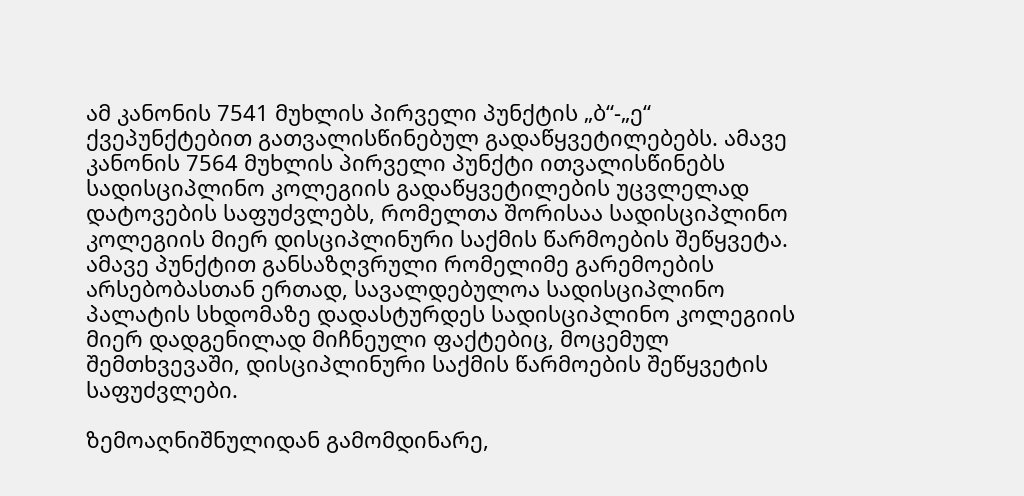ამ კანონის 7541 მუხლის პირველი პუნქტის „ბ“-„ე“ ქვეპუნქტებით გათვალისწინებულ გადაწყვეტილებებს. ამავე კანონის 7564 მუხლის პირველი პუნქტი ითვალისწინებს სადისციპლინო კოლეგიის გადაწყვეტილების უცვლელად დატოვების საფუძვლებს, რომელთა შორისაა სადისციპლინო კოლეგიის მიერ დისციპლინური საქმის წარმოების შეწყვეტა. ამავე პუნქტით განსაზღვრული რომელიმე გარემოების არსებობასთან ერთად, სავალდებულოა სადისციპლინო პალატის სხდომაზე დადასტურდეს სადისციპლინო კოლეგიის მიერ დადგენილად მიჩნეული ფაქტებიც, მოცემულ შემთხვევაში, დისციპლინური საქმის წარმოების შეწყვეტის საფუძვლები.

ზემოაღნიშნულიდან გამომდინარე,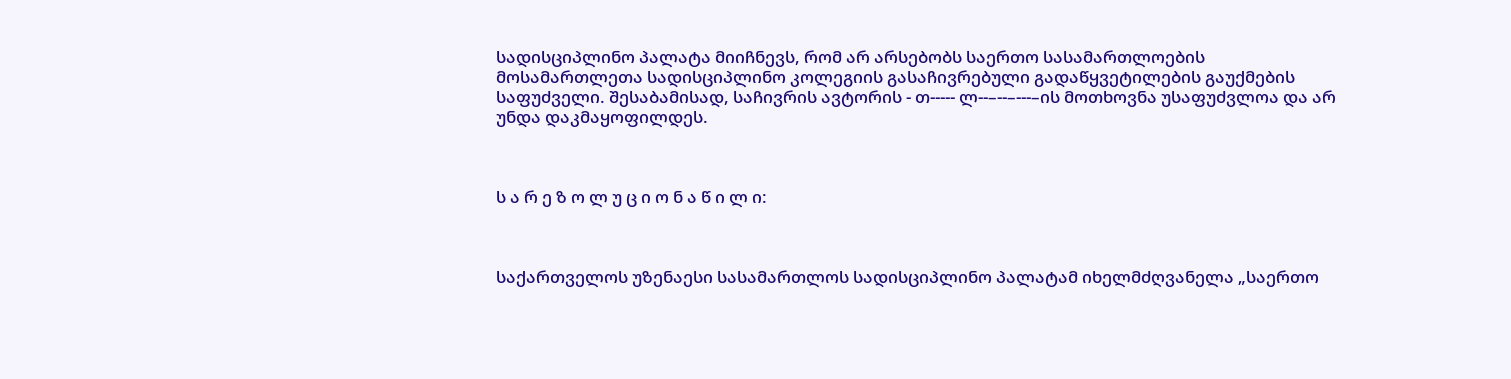სადისციპლინო პალატა მიიჩნევს, რომ არ არსებობს საერთო სასამართლოების მოსამართლეთა სადისციპლინო კოლეგიის გასაჩივრებული გადაწყვეტილების გაუქმების საფუძველი. შესაბამისად, საჩივრის ავტორის - თ----- ლ--–--–---–ის მოთხოვნა უსაფუძვლოა და არ უნდა დაკმაყოფილდეს.



ს ა რ ე ზ ო ლ უ ც ი ო ნ ა წ ი ლ ი:



საქართველოს უზენაესი სასამართლოს სადისციპლინო პალატამ იხელმძღვანელა „საერთო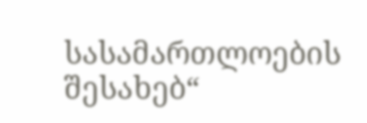სასამართლოების შესახებ“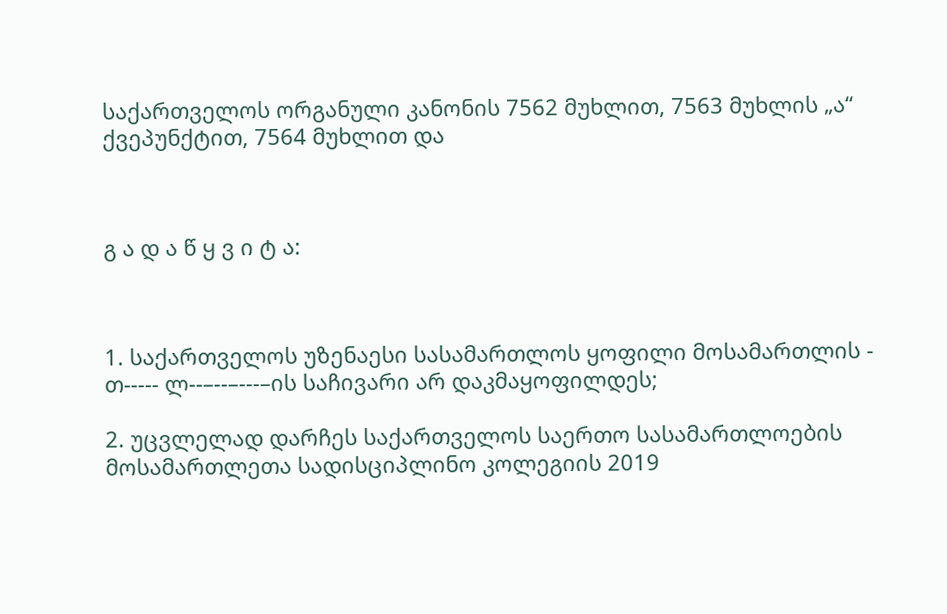საქართველოს ორგანული კანონის 7562 მუხლით, 7563 მუხლის „ა“ ქვეპუნქტით, 7564 მუხლით და



გ ა დ ა წ ყ ვ ი ტ ა:



1. საქართველოს უზენაესი სასამართლოს ყოფილი მოსამართლის - თ----- ლ--–--–---–ის საჩივარი არ დაკმაყოფილდეს;

2. უცვლელად დარჩეს საქართველოს საერთო სასამართლოების მოსამართლეთა სადისციპლინო კოლეგიის 2019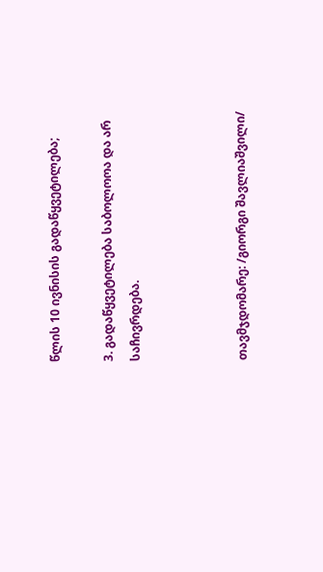წლის 10 ივნისის გადაწყვეტილება;

3. გადაწყვეტილება საბოლოოა და არ საჩივრდება.



თავმჯდომარე: /გიორგი შავლიაშვილი/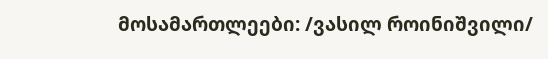მოსამართლეები: /ვასილ როინიშვილი/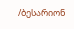/ბესარიონ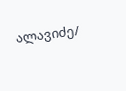ალავიძე/